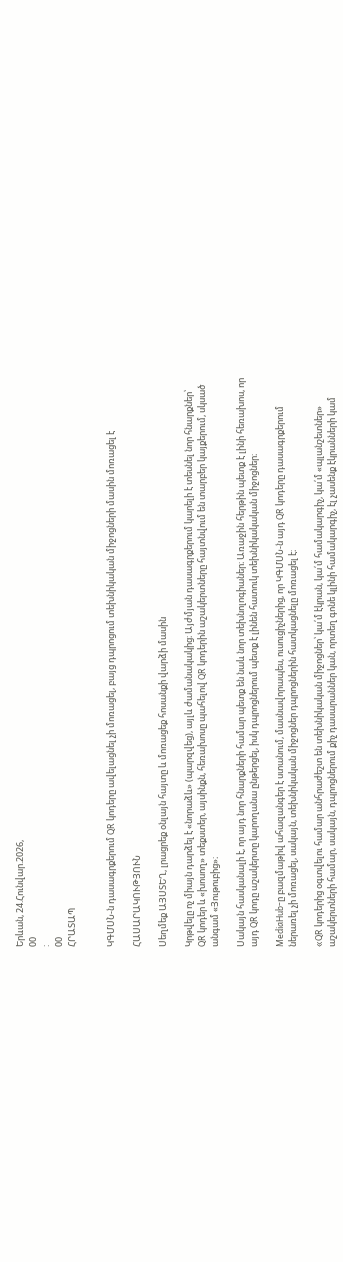Երևան, 24.Հունվար.2026,
00
:
00
ՀՐԱՏԱՊ


ԿԳՄՍՆ-ն դասագրքերում QR կոդերը ավելացնել չի մոռացել, բայց դպրոցում տեխնիկական միջոցների մասին մոռացել է

ՀԱՍԱՐԱԿՈՒԹՅՈՒՆ

Սեղմեք ԱՅՍՏԵՂ, լրացրեք օնլայն հայտը և մոռացեք հոսանքի վարձի մասին

Կրթվելը ոչ միայն դարձել է «նորաձև» (պարզվեց), այլև ժամանակակից։ Այժմյան դասագրքերում կարելի է տեսնել նոր հնարքներ՝ QR կոդեր և «խոսող» տեքստեր, այսինքն, հեռախոսը պահելով QR կոդերին աշակերտները հայտնվում են տարբեր կայքերում, սկսած անգամ «Յութուբից»։

Սակայն հասկանալի է, որ այդ նոր հնարքների համար պետք են նաև նոր տեխնոլոգիաներ։ Առաջին հերթին պետք է լինի հեռախոս, որ այդ QR կոդը աշակերտը կարողանա ընթերցել, իսկ դպրոցներում պետք է լինեն հատուկ տեխնիկակական միջոցներ։

MediaHub-ը բազմաթիվ ահազանգեր է ստանում, մասնավորապես, ուսուցիչներից, որ ԿԳՄՍՆ-ն այդ QR կոդերը դասագրքերում ներառել չի մոռացել, սակայն, տեխնիկական միջոցներ դպրոցներին հատկացնելը մոռացել է։

«QR կոդերից օգտվելու համար անհրաժեշտ են տեխնիկական միջոցներ՝ կա՛մ էկրան, կա՛մ համակարգիչ, կա՛մ «պլանշետներ» աշակերտների համար, սակայն, դպրոցներում քիչ դասարաններ կան, որտեղ գոնե կլինի համակարգիչ, էլ չասենք էկրանների կամ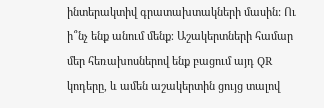ինտերակտիվ գրատախտակների մասին: Ու ի՞նչ ենք անում մենք։ Աշակերտների համար մեր հեռախոսներով ենք բացում այդ QR կոդերը, և ամեն աշակերտին ցույց տալով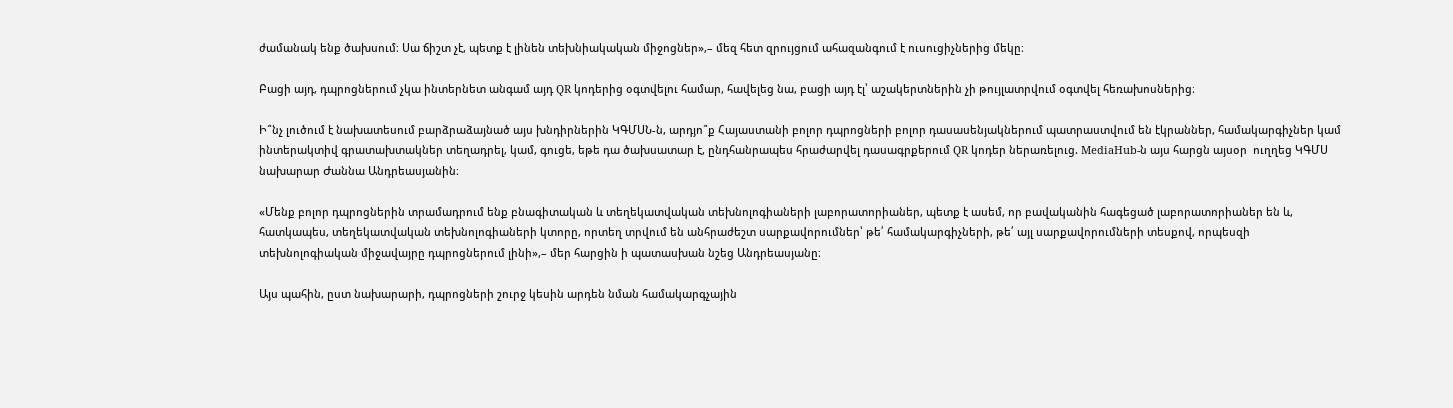ժամանակ ենք ծախսում։ Սա ճիշտ չէ, պետք է լինեն տեխնիակական միջոցներ»,– մեզ հետ զրույցում ահազանգում է ուսուցիչներից մեկը։

Բացի այդ, դպրոցներում չկա ինտերնետ անգամ այդ QR կոդերից օգտվելու համար, հավելեց նա, բացի այդ էլ՝ աշակերտներին չի թույլատրվում օգտվել հեռախոսներից։

Ի՞նչ լուծում է նախատեսում բարձրաձայնած այս խնդիրներին ԿԳՄՍՆ-ն, արդյո՞ք Հայաստանի բոլոր դպրոցների բոլոր դասասենյակներում պատրաստվում են էկրաններ, համակարգիչներ կամ ինտերակտիվ գրատախտակներ տեղադրել, կամ, գուցե, եթե դա ծախսատար է, ընդհանրապես հրաժարվել դասագրքերում QR կոդեր ներառելուց. MediaHub-ն այս հարցն այսօր  ուղղեց ԿԳՄՍ նախարար Ժաննա Անդրեասյանին։

«Մենք բոլոր դպրոցներին տրամադրում ենք բնագիտական և տեղեկատվական տեխնոլոգիաների լաբորատորիաներ, պետք է ասեմ, որ բավականին հագեցած լաբորատորիաներ են և, հատկապես, տեղեկատվական տեխնոլոգիաների կտորը, որտեղ տրվում են անհրաժեշտ սարքավորումներ՝ թե՛ համակարգիչների, թե՛ այլ սարքավորումների տեսքով, որպեսզի տեխնոլոգիական միջավայրը դպրոցներում լինի»,– մեր հարցին ի պատասխան նշեց Անդրեասյանը։

Այս պահին, ըստ նախարարի, դպրոցների շուրջ կեսին արդեն նման համակարգչային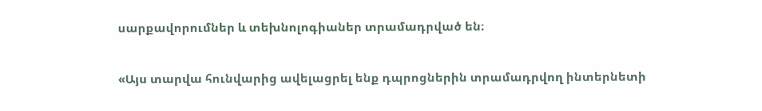սարքավորումներ և տեխնոլոգիաներ տրամադրված են։

«Այս տարվա հունվարից ավելացրել ենք դպրոցներին տրամադրվող ինտերնետի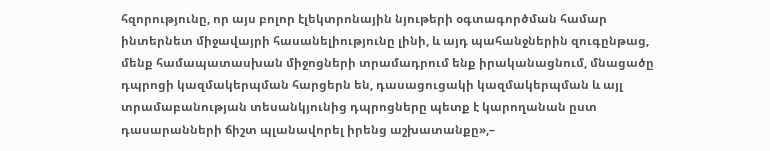հզորությունը, որ այս բոլոր էլեկտրոնային նյութերի օգտագործման համար ինտերնետ միջավայրի հասանելիությունը լինի, և այդ պահանջներին զուգընթաց, մենք համապատասխան միջոցների տրամադրում ենք իրականացնում, մնացածը դպրոցի կազմակերպման հարցերն են, դասացուցակի կազմակերպման և այլ տրամաբանության տեսանկյունից դպրոցները պետք է կարողանան ըստ դասարանների ճիշտ պլանավորել իրենց աշխատանքը»,–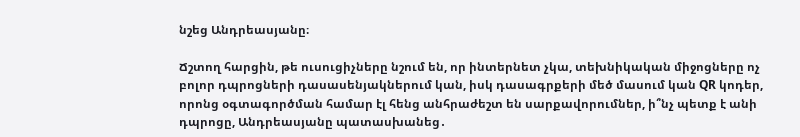նշեց Անդրեասյանը։

Ճշտող հարցին, թե ուսուցիչները նշում են, որ ինտերնետ չկա, տեխնիկական միջոցները ոչ բոլոր դպրոցների դասասենյակներում կան, իսկ դասագրքերի մեծ մասում կան QR կոդեր, որոնց օգտագործման համար էլ հենց անհրաժեշտ են սարքավորումներ, ի՞նչ պետք է անի դպրոցը, Անդրեասյանը պատասխանեց․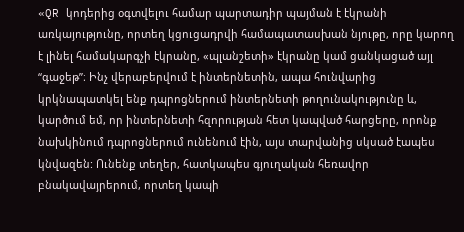«QR կոդերից օգտվելու համար պարտադիր պայման է էկրանի առկայությունը, որտեղ կցուցադրվի համապատասխան նյութը, որը կարող է լինել համակարգչի էկրանը, «պլանշետի» էկրանը կամ ցանկացած այլ “գաջեթ”։ Ինչ վերաբերվում է ինտերնետին, ապա հունվարից կրկնապատկել ենք դպրոցներում ինտերնետի թողունակությունը և, կարծում եմ, որ ինտերնետի հզորության հետ կապված հարցերը, որոնք նախկինում դպրոցներում ունենում էին, այս տարվանից սկսած էապես կնվազեն: Ունենք տեղեր, հատկապես գյուղական հեռավոր բնակավայրերում, որտեղ կապի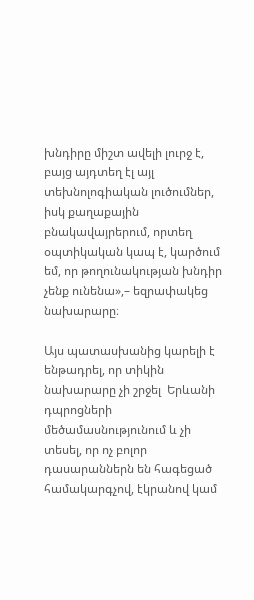խնդիրը միշտ ավելի լուրջ է, բայց այդտեղ էլ այլ տեխնոլոգիական լուծումներ, իսկ քաղաքային բնակավայրերում, որտեղ օպտիկական կապ է, կարծում եմ, որ թողունակության խնդիր չենք ունենա»,– եզրափակեց նախարարը։

Այս պատասխանից կարելի է ենթադրել, որ տիկին նախարարը չի շրջել  Երևանի դպրոցների մեծամասնությունում և չի տեսել, որ ոչ բոլոր դասարաններն են հագեցած համակարգչով, էկրանով կամ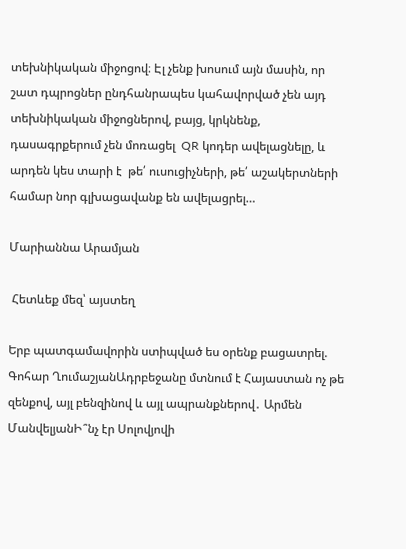տեխնիկական միջոցով։ Էլ չենք խոսում այն մասին, որ շատ դպրոցներ ընդհանրապես կահավորված չեն այդ տեխնիկական միջոցներով, բայց, կրկնենք, դասագրքերում չեն մոռացել  QR կոդեր ավելացնելը, և արդեն կես տարի է  թե՛ ուսուցիչների, թե՛ աշակերտների համար նոր գլխացավանք են ավելացրել…

Մարիաննա Արամյան

 Հետևեք մեզ՝ այստեղ

Երբ պատգամավորին ստիպված ես օրենք բացատրել. Գոհար ՂումաշյանԱդրբեջանը մտնում է Հայաստան ոչ թե զենքով, այլ բենզինով և այլ ապրանքներով․ Արմեն ՄանվելյանԻ՞նչ էր Սոլովյովի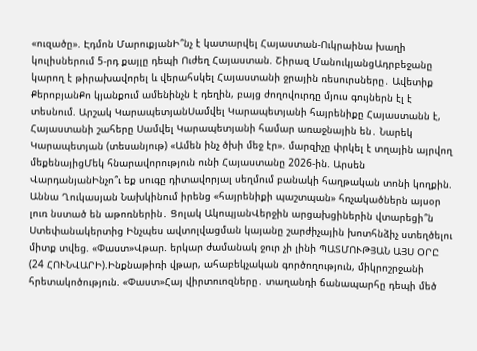«ուզածը». Էդմոն ՄարուքյանԻ՞նչ է կատարվել Հայաստան-Ուկրաինա խաղի կուլիսներում 5-րդ քայլը դեպի Ուժեղ Հայաստան. Շիրազ ՄանուկյանցԱդրբեջանը կարող է թիրախավորել և վերահսկել Հայաստանի ջրային ռեսուրսները․ Ավետիք ՔերոբյանՔո կյանքում ամենինչն է դեղին, բայց ժողովուրդը մյուս գույներն էլ է տեսնում. Արշակ ԿարապետյանՍամվել Կարապետյանի հայրենիքը Հայաստանն է, Հայաստանի շահերը Սամվել Կարապետյանի համար առաջնային են․ Նարեկ Կարապետյան (տեսանյութ) «Ամեն ինչ ծխի մեջ էր». մարզիչը փրկել է տղային այրվող մեքենայիցՄեկ հնարավորություն ունի Հայաստանը 2026-ին. Արսեն ՎարդանյանԻնչո՞ւ եք սուգը դիտավորյալ սեղմում բանակի հաղթական տոնի կողքին. Աննա Ղուկասյան Նախկինում իրենց «հայրենիքի պաշտպան» հռչակածներն այսօր լուռ նստած են աթոռներին․ Ցոլակ ԱկոպյանՎերջին արցախցիներին վտարեցի՞ն Ստեփանակերտից Ինչպես ավտոլվացման կայանը շարժիչային խոտհնձիչ ստեղծելու միտք տվեց. «Փաստ»Վթար. երկար ժամանակ ջուր չի լինի ՊԱՏՄՈՒԹՅԱՆ ԱՅՍ ՕՐԸ (24 ՀՈՒՆՎԱՐԻ).Ինքնաթիռի վթար, ահաբեկչական գործողություն, միկրոշրջանի հրետակոծություն. «Փաստ»Հայ վիրտուոզները․ տաղանդի ճանապարհը դեպի մեծ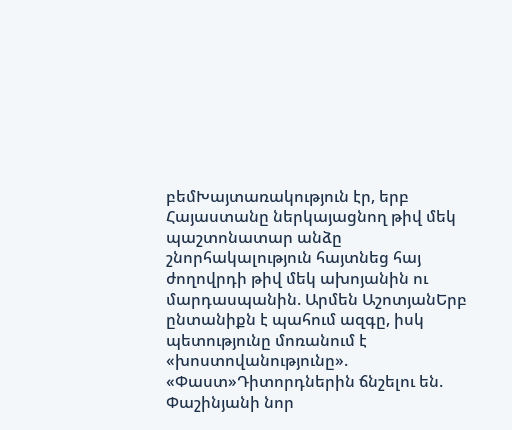բեմԽայտառակություն էր, երբ Հայաստանը ներկայացնող թիվ մեկ պաշտոնատար անձը շնորհակալություն հայտնեց հայ ժողովրդի թիվ մեկ ախոյանին ու մարդասպանին. Արմեն ԱշոտյանԵրբ ընտանիքն է պահում ազգը, իսկ պետությունը մոռանում է «խոստովանությունը». «Փաստ»Դիտորդներին ճնշելու են. Փաշինյանի նոր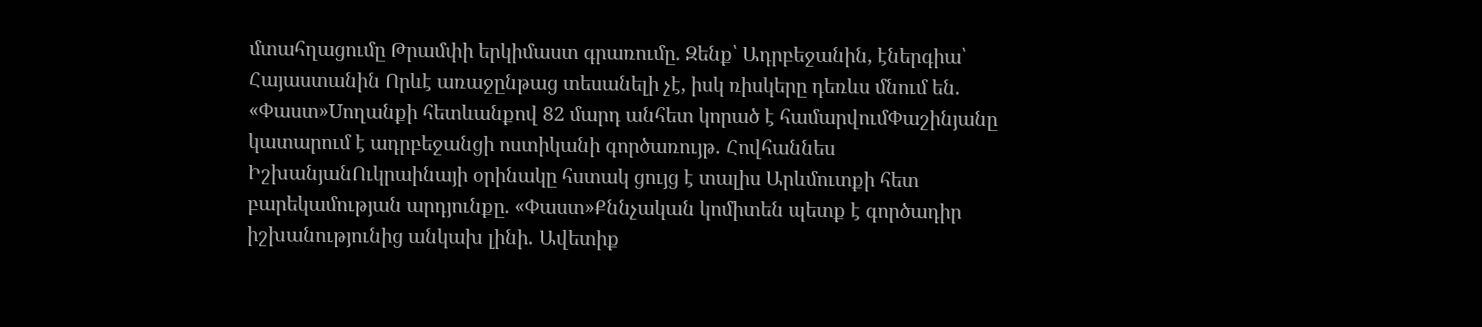մտահղացումը Թրամփի երկիմաստ գրառումը. Զենք՝ Ադրբեջանին, էներգիա՝ Հայաստանին Որևէ առաջընթաց տեսանելի չէ, իսկ ռիսկերը դեռևս մնում են. «Փաստ»Uողանքի հետևանքով 82 մարդ անհետ կորած է համարվումՓաշինյանը կատարում է ադրբեջանցի ոստիկանի գործառույթ․ Հովհաննես ԻշխանյանՈւկրաինայի օրինակը հստակ ցույց է տալիս Արևմուտքի հետ բարեկամության արդյունքը. «Փաստ»Քննչական կոմիտեն պետք է գործադիր իշխանությունից անկախ լինի․ Ավետիք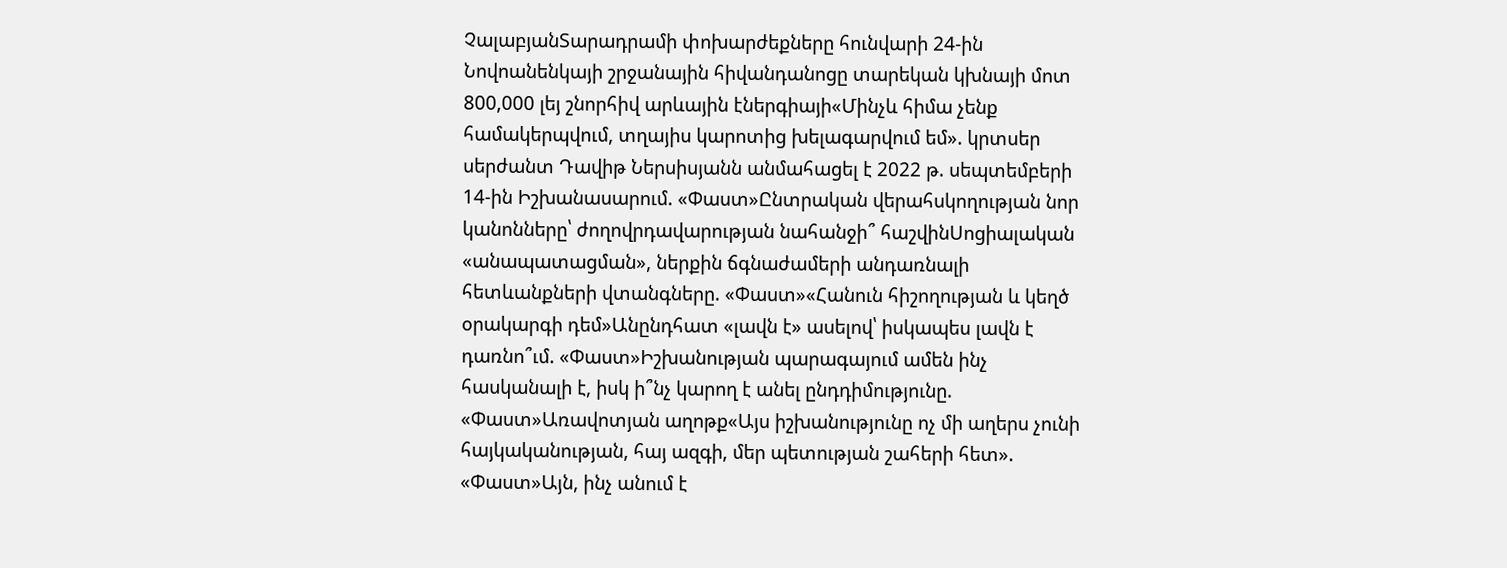ՉալաբյանՏարադրամի փոխարժեքները հունվարի 24-ին Նովոանենկայի շրջանային հիվանդանոցը տարեկան կխնայի մոտ 800,000 լեյ շնորհիվ արևային էներգիայի«Մինչև հիմա չենք համակերպվում, տղայիս կարոտից խելագարվում եմ». կրտսեր սերժանտ Դավիթ Ներսիսյանն անմահացել է 2022 թ. սեպտեմբերի 14-ին Իշխանասարում. «Փաստ»Ընտրական վերահսկողության նոր կանոնները՝ ժողովրդավարության նահանջի՞ հաշվինՍոցիալական «անապատացման», ներքին ճգնաժամերի անդառնալի հետևանքների վտանգները. «Փաստ»«Հանուն հիշողության և կեղծ օրակարգի դեմ»Անընդհատ «լավն է» ասելով՝ իսկապես լավն է դառնո՞ւմ. «Փաստ»Իշխանության պարագայում ամեն ինչ հասկանալի է, իսկ ի՞նչ կարող է անել ընդդիմությունը. «Փաստ»Առավոտյան աղոթք«Այս իշխանությունը ոչ մի աղերս չունի հայկականության, հայ ազգի, մեր պետության շահերի հետ». «Փաստ»Այն, ինչ անում է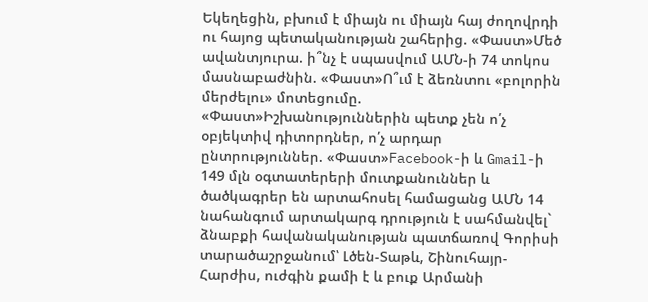Եկեղեցին, բխում է միայն ու միայն հայ ժողովրդի ու հայոց պետականության շահերից. «Փաստ»Մեծ ավանտյուրա. ի՞նչ է սպասվում ԱՄՆ-ի 74 տոկոս մասնաբաժնին. «Փաստ»Ո՞ւմ է ձեռնտու «բոլորին մերժելու» մոտեցումը. «Փաստ»Իշխանություններին պետք չեն ո՛չ օբյեկտիվ դիտորդներ, ո՛չ արդար ընտրություններ. «Փաստ»Facebook-ի և Gmail-ի 149 մլն օգտատերերի մուտքանուններ և ծածկագրեր են արտահոսել համացանց ԱՄՆ 14 նահանգում արտակարգ դրություն է սահմանվել` ձնաբքի հավանականության պատճառով Գորիսի տարածաշրջանում՝ Լծեն-Տաթև, Շինուհայր-Հարժիս, ուժգին քամի է և բուք Արմանի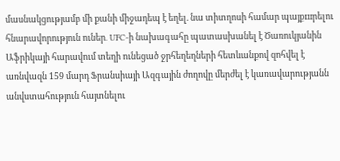մասնակցությամբ մի քանի միջադեպ է եղել. նա տիտղոսի համար պայքшրելու հնարավորություն ուներ․ UFC-ի նախագահը պատասխանել է Ծառուկյանին Աֆրիկայի հարավում տեղի ունեցած ջրհեղեղների հետևանքով զոհվել է առնվազն 159 մարդ Ֆրանսիայի Ազգային ժողովը մերժել է կառավարությանն անվստահություն հայտնելու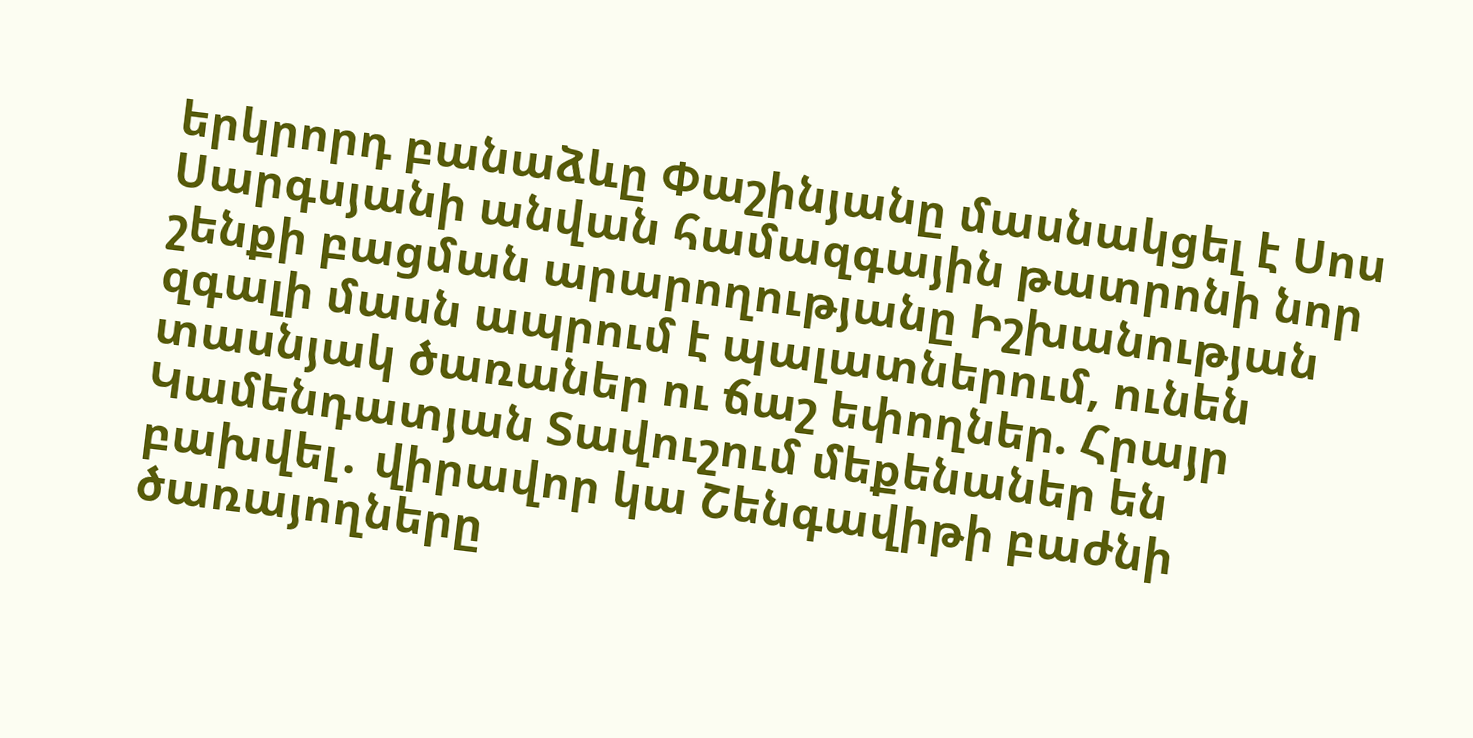երկրորդ բանաձևը Փաշինյանը մասնակցել է Սոս Սարգսյանի անվան համազգային թատրոնի նոր շենքի բացման արարողությանը Իշխանության զգալի մասն ապրում է պալատներում, ունեն տասնյակ ծառաներ ու ճաշ եփողներ. Հրայր Կամենդատյան Տավուշում մեքենաներ են բախվել․ վիրավոր կա Շենգավիթի բաժնի ծառայողները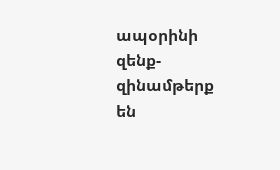ապօրինի զենք-զինամթերք են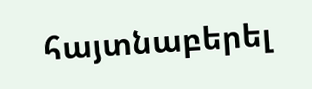հայտնաբերել